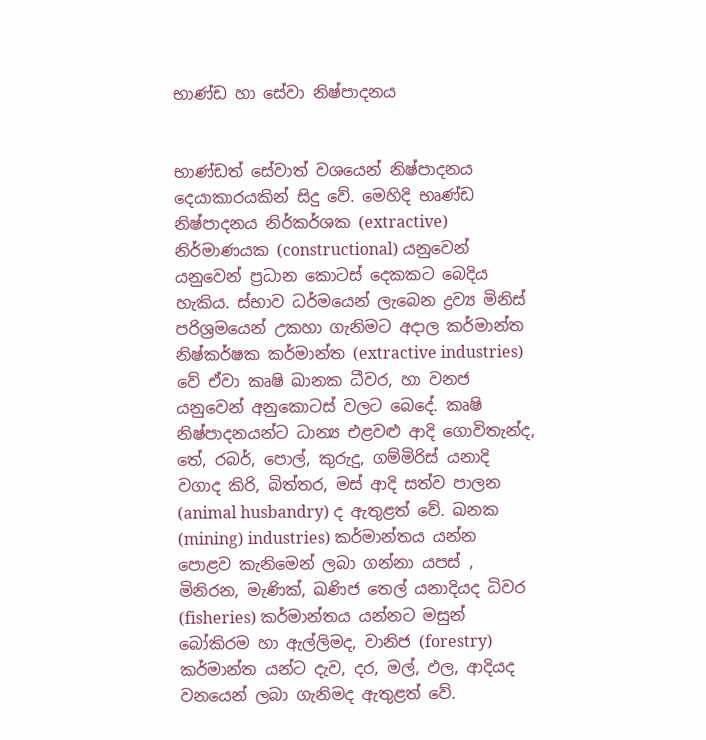භාණ්ඩ හා සේවා නිෂ්පාදනය


භාණ්ඩත් සේවාත් වශයෙන් නිෂ්පාදනය දෙයාකාරයකින් සිදු වේ. මෙහිදි භෘණ්ඩ නිෂ්පාදනය නිර්කර්ශක (extractive) නිර්මාණයක (constructional) යනුවෙන් යනුවෙන් ප්‍රධාන කොටස් දෙකකට බෙදිය හැකිය. ස්භාව ධර්මයෙන් ලැබෙන ද්‍රව්‍ය මිනිස් පරිශ්‍රමයෙන් උකහා ගැනිමට අදාල කර්මාන්ත නිෂ්කර්ෂක කර්මාන්ත (extractive industries) වේ ඒවා කෘෂි ඛානක ධීවර, හා වනජ යනුවෙන් අනුකොටස් වලට බෙදේ. කෘෂි නිෂ්පාදනයන්ට ධාන්‍ය එළවළු ආදි ගොවිතැන්ද, තේ, රබර්, පොල්, කුරුදු, ගම්මිරිස් යනාදි වගාද කිරි, බිත්තර, මස් ආදි සත්ව පාලන (animal husbandry) ද ඇතුළත් වේ. ඛනක (mining) industries) කර්මාන්තය යන්න පොළව කැනිමෙන් ලබා ගන්නා යපස් , මිනිරන, මැණික්, ඛණිජ තෙල් යනාදියද ධිවර (fisheries) කර්මාන්තය යන්න‍ට මසුන් බෝකිරම හා ඇල්ලිමද, වානිජ (forestry) කර්මාන්ත යන්ට දැව, දර, මල්, ඵල, ආදියද වනයෙන් ලබා ගැනිමද ඇතුළත් වේ.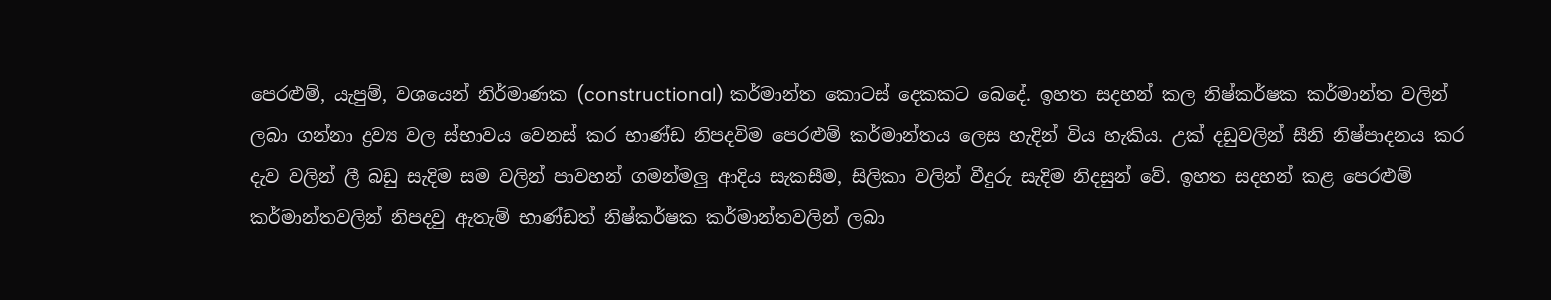පෙරළුම්, යැපුම්, වශයෙන් නිර්මාණක (constructional) කර්මාන්ත කොටස් දෙකකට බෙදේ. ඉහත සදහන් කල නිෂ්කර්ෂක කර්මාන්ත වලින් ලබා ගන්නා ද්‍රව්‍ය වල ‍ස්භාවය වෙනස් කර භාණ්ඩ නිපදවිම පෙරළුම් කර්මාන්තය ලෙස හැදින් විය හැකිය. උක් දඩුවලින් සීනි නිෂ්පාදනය කර දැව වලින් ලී බඩු සැදිම සම වලින් පාවහන් ගමන්මලු ආදිය සැකසීම, සිලිකා වලින් වීදුරු සැදිම නිදසුන් වේ. ඉහත සදහන් කළ පෙරළුම් කර්මාන්තවලින් නිපදවු ඇත‍ැම් භාණ්ඩත් නිෂ්කර්ෂක කර්මාන්තවලින් ලබා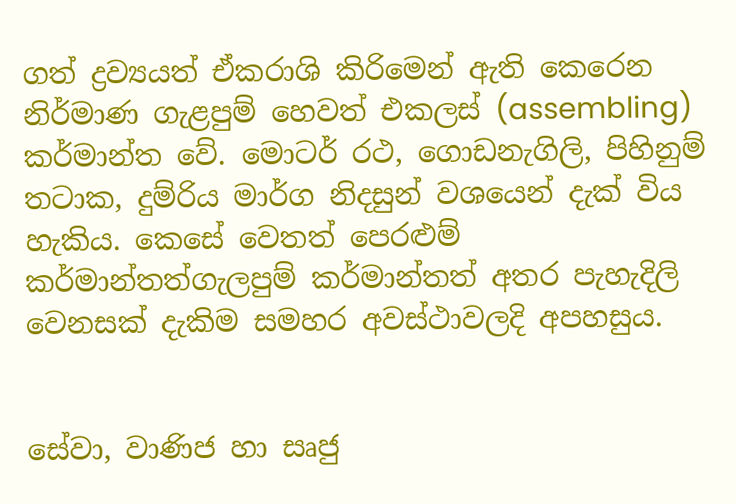ගත් ද්‍රව්‍යයත් ඒකරාශි කිරිමෙන් ඇති කෙරෙන නිර්මාණ ගැළපුම් හෙවත් එකලස් (assembling) කර්මාන්ත වේ. මොටර් රථ, ගොඩනැගිලි, පිහිනුම් තට‍ාක, දුම්රිය මාර්ග නිදසුන් වශයෙන් දැක් විය හැකිය. කෙසේ වෙතත් පෙරළුම් කර්මාන්තත්ගැලපුම් කර්මාන්තත් අතර පැහැදිලි වෙනසක් දැකිම සමහර අවස්ථාවලදි අපහසුය.


සේවා, වාණිජ හා සෘජු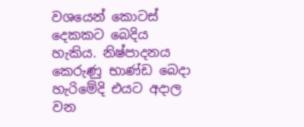වශයෙන් කොටස් දෙකකට බෙදිය හැකිය. නිෂ්පාදනය කෙරුණු භාණ්ඩ බෙදා හැරිමේදි එයට අදාල වන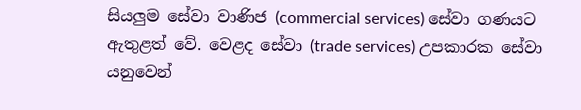සියලුම සේවා වාණිජ (commercial services) සේවා ගණයට ඇතුළත් වේ. වෙළද සේවා (trade services) උපකාරක සේවා යනුවෙන්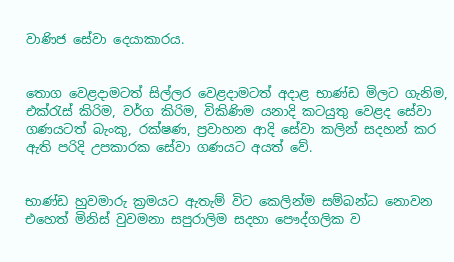වාණිජ සේවා දෙයාකාරය.


තොග වෙළදාමටත් සිල්ලර වෙළදාමටත් අදාළ භාණ්ඩ මිලට ගැනිම, එක්රැස් කිරිම, වර්ග කිරිම, විකිණිම යනාදි කටයුතු වෙළද සේවා ගණයටත් බැංකු, රක්ෂණ, ප්‍රවාහන ආදි සේව‍ා කලින් සදහන් කර ඇති පරිදි උපකාරක සේවා ගණයට අයත් වේ.


භාණ්ඩ හුවමාරු ක්‍රමයට ඇතැම් විට කෙලින්ම සම්බන්ධ නොවන එහෙත් මිනිස් වුවමනා සපුරාලිම සදහා පෞද්ගලික ව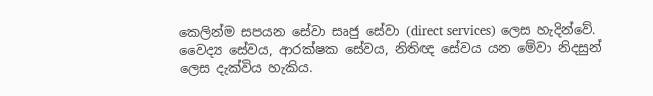කෙලින්ම සපයන සේවා සෘජු සේවා (direct services) ලෙස හැදින්වේ. වෛද්‍ය සේවය, ආරක්ෂක සේවය, නිතිඥ සේවය යන මේවා නිදසුන් ලෙස දැක්විය හැකිය.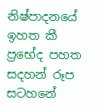නිෂ්පාදනයේ ඉහත කී ‍ ප්‍රභේද පහත සදහන් රූප සටහනේ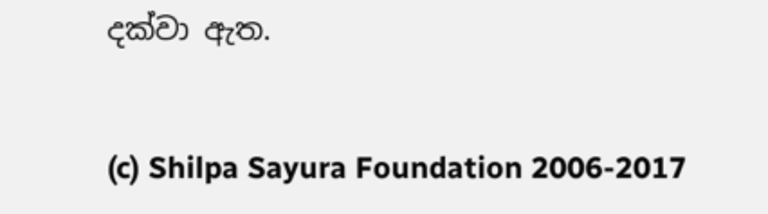දක්වා ඇත.


(c) Shilpa Sayura Foundation 2006-2017